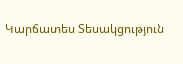Կարճատես Տեսակցություն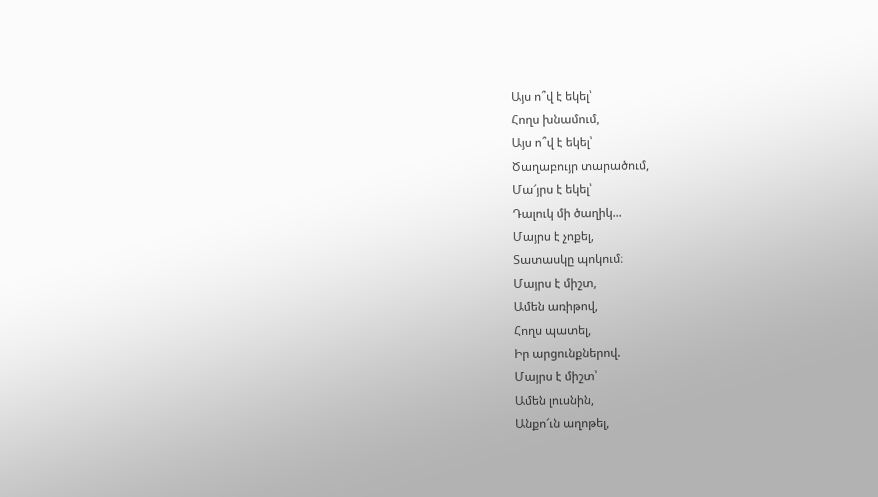Այս ո՞վ է եկել՝
Հողս խնամում,
Այս ո՞վ է եկել՝
Ծաղաբույր տարածում,
Մա՜յրս է եկել՝
Դալուկ մի ծաղիկ...
Մայրս է չոքել,
Տատասկը պոկում։
Մայրս է միշտ,
Ամեն առիթով,
Հողս պատել,
Իր արցունքներով.
Մայրս է միշտ՝
Ամեն լուսնին,
Անքո՜ւն աղոթել,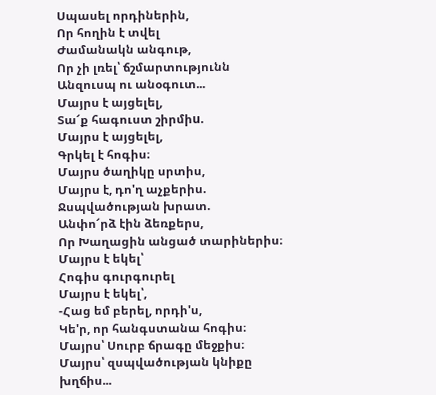Սպասել որդիներին,
Որ հողին է տվել
Ժամանակն անգութ,
Որ չի լռել՝ ճշմարտությունն
Անզուսպ ու անօգուտ...
Մայրս է այցելել,
Տա՜ք հագուստ շիրմիu.
Մայրս է այցելել,
Գրկել է հոգիս։
Մայրս ծաղիկը սրտիս,
Մայրս է, դո'ղ աչքերիս.
Ջսպվածության խրատ.
Անփո՜րձ էին ձեռքերս,
Որ Խաղացին անցած տարիներիս։
Մայրս է եկել՝
Հոգիս գուրգուրել
Մայրս է եկել՝,
-Հաց եմ բերել, որդի'ս,
Կե'ր, որ հանգստանա հոգիս։
Մայրս՝ Սուրբ ճրագը մեջքիս։
Մայրս՝ զսպվածության կնիքը խղճիս...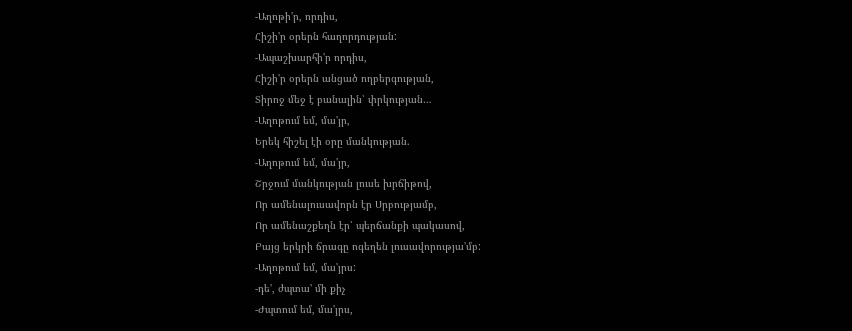-Աղոթի'ր, որդիս,
Հիշի'ր օրերն հաղորդության:
-Ապաշխարհի'ր որդիս,
Հիշի'ր օրերն անցած ողբերգության,
Տիրոջ մեջ է բանալին՝ փրկության…
-Աղոթում եմ, մա'յր,
Երեկ հիշել էի օրը մանկության.
-Աղոթում եմ, մա'յր,
Շրջում մանկության լուսե խրճիթով,
Որ ամենալուսավորն էր Սրբությամբ,
Որ ամենաշքեղն էր՝ պերճանքի պակասով,
Բայց երկրի ճրագը ոգեղեն լուսավորությա'մբ:
-Աղոթում եմ, մա'յրս:
-դե', ժպտա' մի քիչ
-Ժպտում եմ, մա'յրս,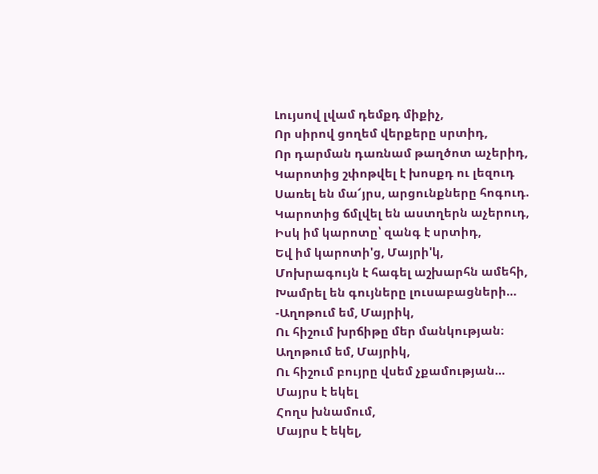Լույսով լվամ դեմքդ միքիչ,
Որ սիրով ցողեմ վերքերը սրտիդ,
Որ դարման դառնամ թաղծոտ աչերիդ,
Կարոտից շփոթվել է խոսքդ ու լեզուդ
Սառել են մա՜յրս, արցունքները հոգուդ.
Կարոտից ճմլվել են աստղերն աչերուդ,
Իսկ իմ կարոտը՝ զանգ է սրտիդ,
Եվ իմ կարոտի'ց, Մայրի'կ,
Մոխրագույն է հագել աշխարհն ամեհի,
Խամրել են գույները լուսաբացների…
-Աղոթում եմ, Մայրիկ,
Ու հիշում խրճիթը մեր մանկության։
Աղոթում եմ, Մայրիկ,
Ու հիշում բույրը վսեմ չքամության…
Մայրս է եկել
Հողս խնամում,
Մայրս է եկել,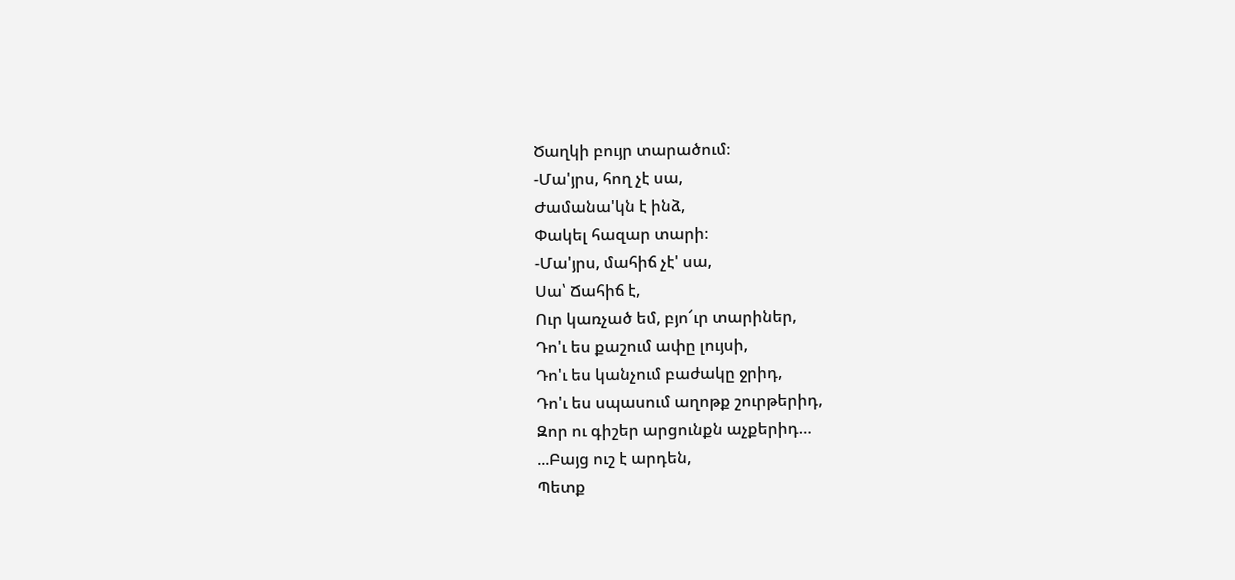Ծաղկի բույր տարածում։
-Մա'յրս, հող չէ սա,
Ժամանա'կն է ինձ,
Փակել հազար տարի։
-Մա'յրս, մահիճ չէ' սա,
Սա՝ Ճահիճ է,
Ուր կառչած եմ, բյո՜ւր տարիներ,
Դո'ւ ես քաշում ափը լույսի,
Դո'ւ ես կանչում բաժակը ջրիդ,
Դո'ւ ես սպասում աղոթք շուրթերիդ,
Զոր ու գիշեր արցունքն աչքերիդ…
...Բայց ուշ է արդեն,
Պետք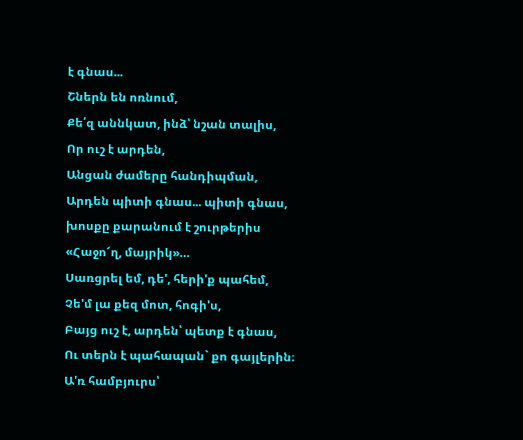է գնաս...
Շներն են ոռնում,
Քե՛զ աննկատ, ինձ՝ նշան տալիս,
Որ ուշ է արդեն,
Անցան ժամերը հանդիպման,
Արդեն պիտի գնաս... պիտի գնաս,
խոսքը քարանում է շուրթերիս
«Հաջո՜ղ, մայրիկ»…
Սառցրել եմ, դե', հերի'ք պահեմ,
Չե'մ լա քեզ մոտ, հոգի'ս,
Բայց ուշ է, արդեն՝ պետք է գնաս,
Ու տերն է պահապան` քո գայլերին։
Ա'ռ համբյուրս՝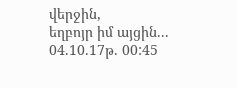վերջին,
եղբոյր իմ այցին...
04.10.17թ. 00:45